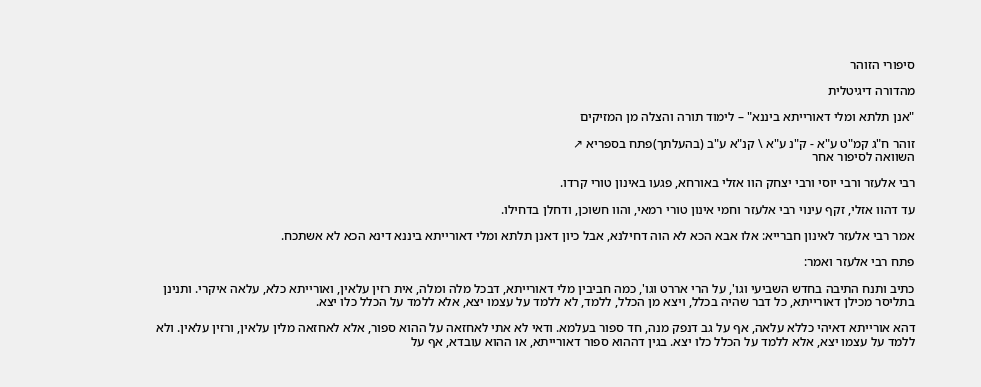סיפורי הזוהר

מהדורה דיגיטלית

"אנן תלתא ומלי דאורייתא ביננא" – לימוד תורה והצלה מן המזיקים

זוהר ח"ג קמ"ט ע"א - ק"נ ע"א \ קנ"א ע"ב (בהעלתך)פתח בספריא ↗
השוואה לסיפור אחר

רבי אלעזר ורבי יוסי ורבי יצחק הוו אזלי באורחא, פגעו באינון טורי קרדו.

עד דהוו אזלי, זקף עינוי רבי אלעזר וחמי אינון טורי רמאי, והוו חשוכן, ודחלן בדחילו.

אמר רבי אלעזר לאינון חברייא: אלו אבא הכא לא הוה דחילנא, אבל כיון דאנן תלתא ומלי דאורייתא ביננא דינא הכא לא אשתכח.

פתח רבי אלעזר ואמר:

כתיב ותנח התיבה בחדש השביעי וגו', על הרי אררט וגו', כמה חביבין מלי דאורייתא, דבכל מלה ומלה, אית רזין עלאין, ואורייתא כלא, עלאה איקרי. ותנינן בתליסר מכילן דאורייתא, כל דבר שהיה בכלל, ויצא מן הכלל, ללמד, לא ללמד על עצמו יצא, אלא ללמד על הכלל כלו יצא.

דהא אורייתא דאיהי כללא עלאה, אף על גב דנפק מנה, חד ספור בעלמא. ודאי לא אתי לאחזאה על ההוא ספור, אלא לאחזאה מלין עלאין, ורזין עלאין. ולא ללמד על עצמו יצא, אלא ללמד על הכלל כלו יצא. בגין דההוא ספור דאורייתא, או ההוא עובדא, אף על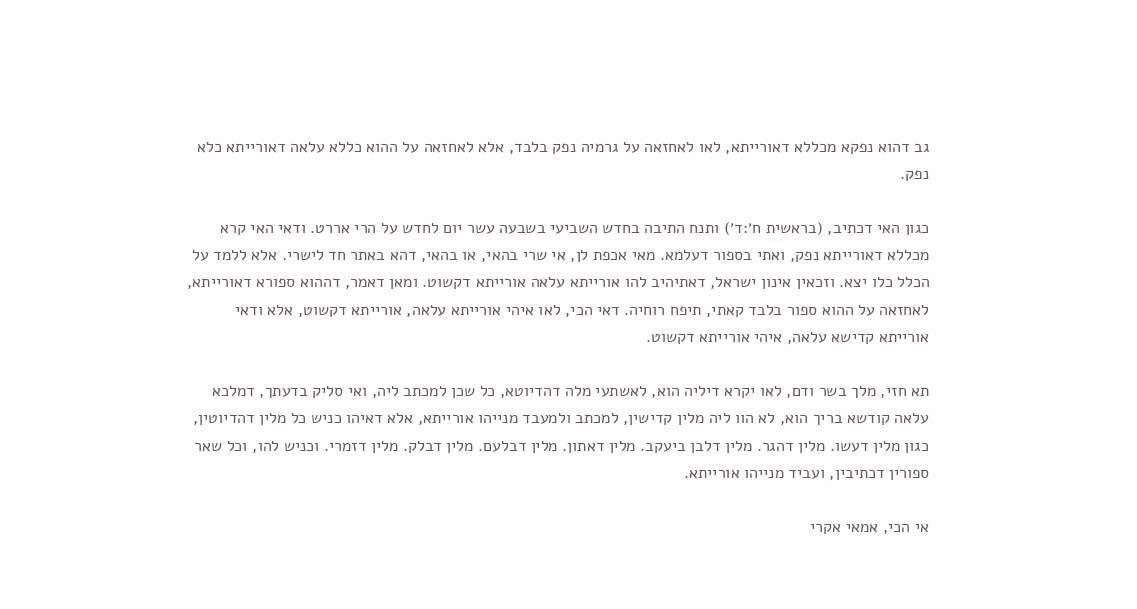גב דהוא נפקא מכללא דאורייתא, לאו לאחזאה על גרמיה נפק בלבד, אלא לאחזאה על ההוא כללא עלאה דאורייתא כלא נפק.

כגון האי דכתיב, (בראשית ח׳:ד׳) ותנח התיבה בחדש השביעי בשבעה עשר יום לחדש על הרי אררט. ודאי האי קרא מכללא דאורייתא נפק, ואתי בספור דעלמא. מאי אכפת לן, אי שרי בהאי, או בהאי, דהא באתר חד לישרי. אלא ללמד על הכלל כלו יצא. וזכאין אינון ישראל, דאתיהיב להו אורייתא עלאה אורייתא דקשוט. ומאן דאמר, דההוא ספורא דאורייתא, לאחזאה על ההוא ספור בלבד קאתי, תיפח רוחיה. דאי הכי, לאו איהי אורייתא עלאה, אורייתא דקשוט, אלא ודאי אורייתא קדישא עלאה, איהי אורייתא דקשוט.

תא חזי, מלך בשר ודם, לאו יקרא דיליה הוא, לאשתעי מלה דהדיוטא, כל שכן למכתב ליה, ואי סליק בדעתך, דמלכא עלאה קודשא בריך הוא, לא הוו ליה מלין קדישין, למכתב ולמעבד מנייהו אורייתא, אלא דאיהו כניש כל מלין דהדיוטין, כגון מלין דעשו. מלין דהגר. מלין דלבן ביעקב. מלין דאתון. מלין דבלעם. מלין דבלק. מלין דזמרי. וכניש להו, וכל שאר ספורין דכתיבין, ועביד מנייהו אורייתא.

אי הכי, אמאי אקרי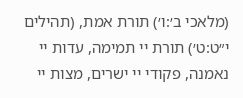(מלאכי ב׳:ו׳) תורת אמת, (תהילים י״ט:ט׳) תורת יי תמימה, עדות יי נאמנה, פקודי יי ישרים, מצות יי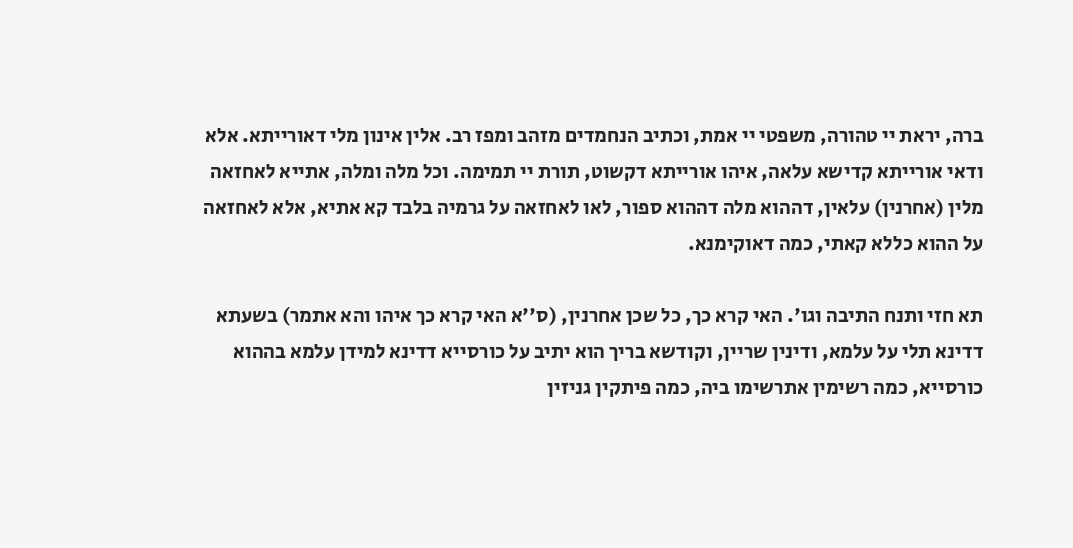ברה, יראת יי טהורה, משפטי יי אמת, וכתיב הנחמדים מזהב ומפז רב. אלין אינון מלי דאורייתא. אלא ודאי אורייתא קדישא עלאה, איהו אורייתא דקשוט, תורת יי תמימה. וכל מלה ומלה, אתייא לאחזאה מלין (אחרנין) עלאין, דההוא מלה דההוא ספור, לאו לאחזאה על גרמיה בלבד קא אתיא, אלא לאחזאה על ההוא כללא קאתי, כמה דאוקימנא.

תא חזי ותנח התיבה וגו'. האי קרא כך, כל שכן אחרנין, (ס''א האי קרא כך איהו והא אתמר) בשעתא דדינא תלי על עלמא, ודינין שריין, וקודשא בריך הוא יתיב על כורסייא דדינא למידן עלמא בההוא כורסייא, כמה רשימין אתרשימו ביה, כמה פיתקין גניזין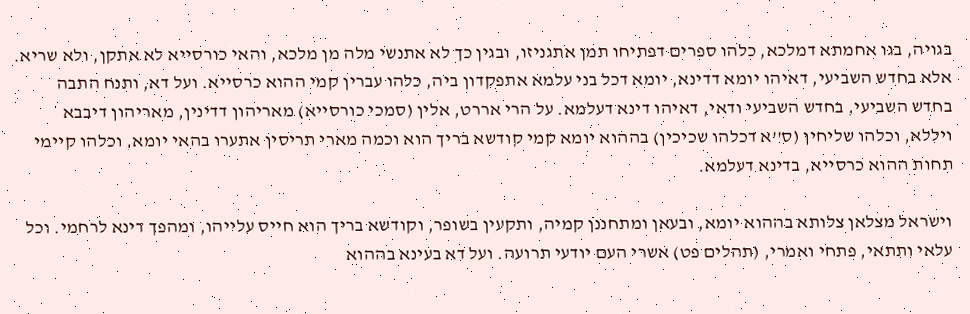בגויה, בגו אחמתא דמלכא, כלהו ספרים דפתיחו תמן אתגניזו, ובגין כך לא אתנשי מלה מן מלכא, והאי כורסייא לא אתקן, ולא שריא. אלא בחדש השביעי, דאיהו יומא דדינא, יומא דכל בני עלמא אתפקדון ביה, כלהו עברין קמי ההוא כרסייא. ועל דא, ותנח התבה בחדש השביעי, בחדש השביעי ודאי, דאיהו דינא דעלמא. על הרי אררט, אלין (סמכי כורסייא) מאריהון דדינין, מאריהון דיבבא ויללא, וכלהו שליחין (ס''א דכלהו שכיכין) בההוא יומא קמי קודשא בריך הוא וכמה מארי תריסין אתערו בהאי יומא, וכלהו קיימי תחות ההוא כרסייא, בדינא דעלמא.

וישראל מצלאן צלותא בההוא יומא, ובעאן ומתחננן קמיה, ותקעין בשופר, וקודשא בריך הוא חייס עלייהו, ומהפך דינא לרחמי. וכל עלאי ותתאי, פתחי ואמרי, (תהלים פט) אשרי העם יודעי תרועה. ועל דא בעינא בההוא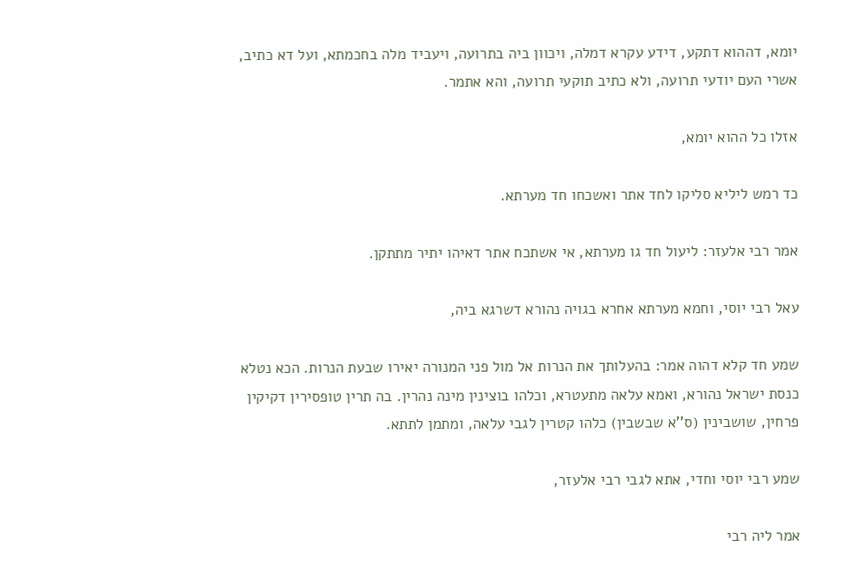יומא, דההוא דתקע, דידע עקרא דמלה, ויכוון ביה בתרועה, ויעביד מלה בחכמתא, ועל דא כתיב, אשרי העם יודעי תרועה, ולא כתיב תוקעי תרועה, והא אתמר.

אזלו כל ההוא יומא,

כד רמש ליליא סליקו לחד אתר ואשכחו חד מערתא.

אמר רבי אלעזר: ליעול חד גו מערתא, אי אשתכח אתר דאיהו יתיר מתתקן.

עאל רבי יוסי, וחמא מערתא אחרא בגויה נהורא דשרגא ביה,

שמע חד קלא דהוה אמר: בהעלותך את הנרות אל מול פני המנורה יאירו שבעת הנרות. הכא נטלא כנסת ישראל נהורא, ואמא עלאה מתעטרא, וכלהו בוצינין מינה נהרין. בה תרין טופסירין דקיקין פרחין, שושבינין (ס''א שבשבין) כלהו קטרין לגבי עלאה, ומתמן לתתא.

שמע רבי יוסי וחדי, אתא לגבי רבי אלעזר,

אמר ליה רבי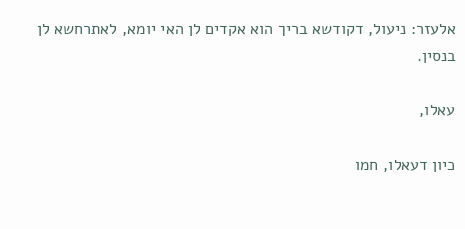אלעזר: ניעול, דקודשא בריך הוא אקדים לן האי יומא, לאתרחשא לן בנסין.

עאלו,

כיון דעאלו, חמו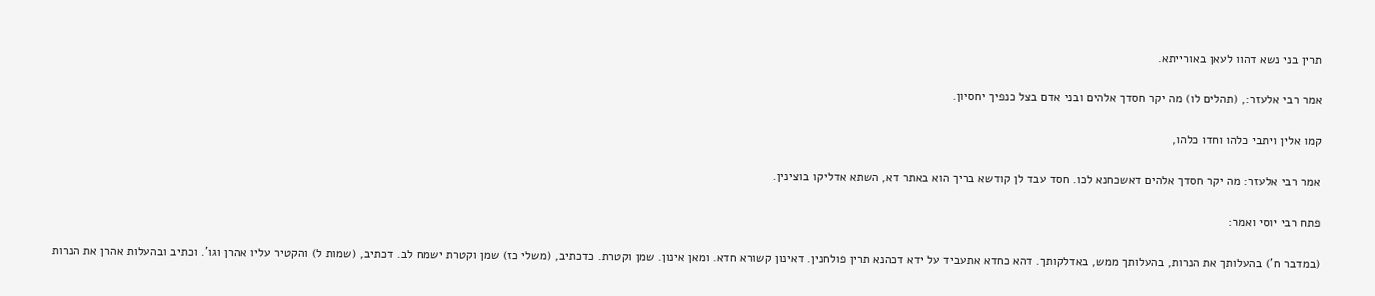תרין בני נשא דהוו לעאן באורייתא.

אמר רבי אלעזר:, (תהלים לו) מה יקר חסדך אלהים ובני אדם בצל כנפיך יחסיון.

קמו אלין ויתבי כלהו וחדו כלהו,

אמר רבי אלעזר: מה יקר חסדך אלהים דאשכחנא לכו. חסד עבד לן קודשא בריך הוא באתר דא, השתא אדליקו בוצינין.

פתח רבי יוסי ואמר:

(במדבר ח') בהעלותך את הנרות, בהעלותך ממש, באדלקותך. דהא כחדא אתעביד על ידא דכהנא תרין פולחנין. דאינון קשורא חדא. ומאן אינון. שמן וקטרת. כדכתיב, (משלי כז) שמן וקטרת ישמח לב. דכתיב, (שמות ל) והקטיר עליו אהרן וגו'. וכתיב ובהעלות אהרן את הנרות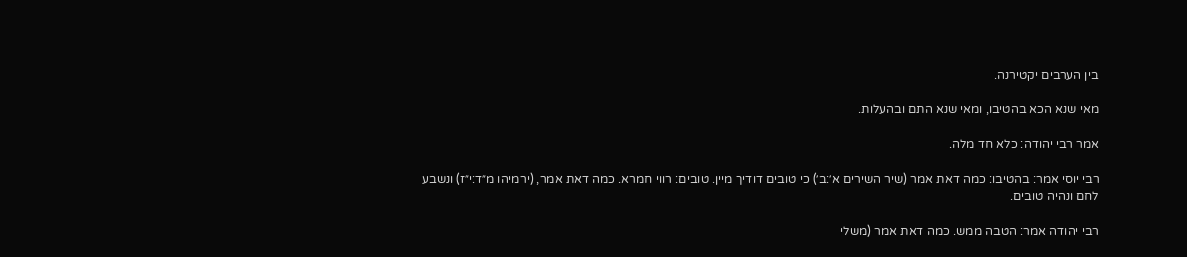בין הערבים יקטירנה.

מאי שנא הכא בהטיבו, ומאי שנא התם ובהעלות.

אמר רבי יהודה: כלא חד מלה.

רבי יוסי אמר: בהטיבו: כמה דאת אמר (שיר השירים א׳:ב׳) כי טובים דודיך מיין. טובים: רווי חמרא. כמה דאת אמר, (ירמיהו מ״ד:י״ז) ונשבע לחם ונהיה טובים.

רבי יהודה אמר: הטבה ממש. כמה דאת אמר (משלי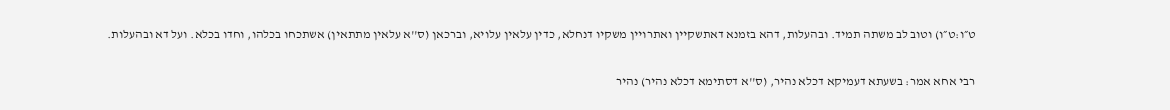ט״ו:ט״ו) וטוב לב משתה תמיד. ובהעלות, דהא בזמנא דאתשקיין ואתרויין משקיו דנחלא, כדין עלאין עלויא, וברכאן (ס''א עלאין מתתאין) אשתכחו בכלהו, וחדו בכלא. ועל דא ובהעלות.

רבי אחא אמר: בשעתא דעמיקא דכלא נהיר, (ס''א דסתימא דכלא נהיר) נהיר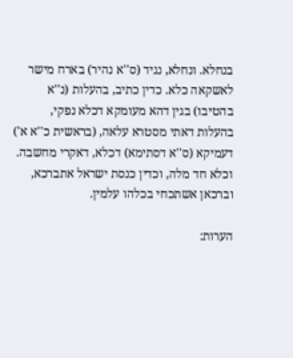בנחלא. ונחלא, נגיד (ס''א נהיר) בארח מישר לאשקאה כלא. כדין כתיב, בהעלות (נ''א בהטיבו) בגין דהא מעומקא דכלא נפקי, בהעלות דאתי מסטרא עלאה, (בראשית כ''א א') דעמיקא (ס''א דסתימא) דכלא, דאקרי מחשבה. וכלא חד מלה, וכדין כנסת ישראל אתברכא, וברכאן אשתכחי בכלהו עלמין.

הערות: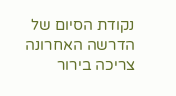נקודת הסיום של הדרשה האחרונה צריכה בירור